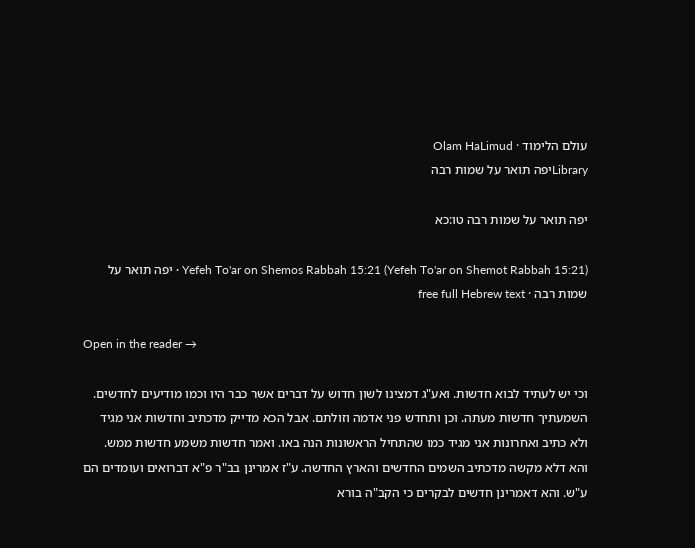עולם הלימוד · Olam HaLimud
Libraryיפה תואר על שמות רבה

יפה תואר על שמות רבה טו:כא

Yefeh To'ar on Shemos Rabbah 15:21 (Yefeh To'ar on Shemot Rabbah 15:21) · יפה תואר על שמות רבה · free full Hebrew text

Open in the reader →

וכי יש לעתיד לבוא חדשות. ואע"ג דמצינו לשון חדוש על דברים אשר כבר היו וכמו מודיעים לחדשים. השמעתיך חדשות מעתה. וכן ותחדש פני אדמה וזולתם. אבל הכא מדייק מדכתיב וחדשות אני מגיד ולא כתיב ואחרונות אני מגיד כמו שהתחיל הראשונות הנה באו. ואמר חדשות משמע חדשות ממש. והא דלא מקשה מדכתיב השמים החדשים והארץ החדשה. ע"ז אמרינן בב"ר פ"א דברואים ועומדים הם ע"ש. והא דאמרינן חדשים לבקרים כי הקב"ה בורא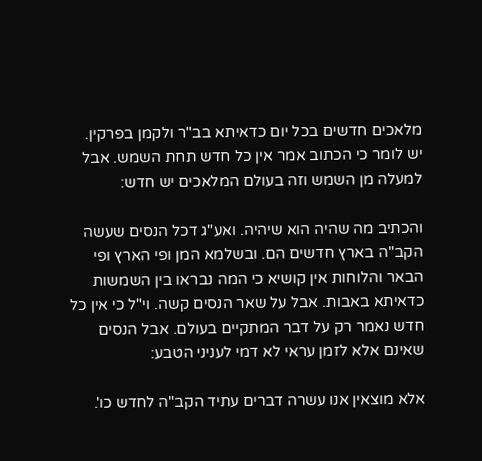מלאכים חדשים בכל יום כדאיתא בב"ר ולקמן בפרקין. יש לומר כי הכתוב אמר אין כל חדש תחת השמש. אבל למעלה מן השמש וזה בעולם המלאכים יש חדש:

והכתיב מה שהיה הוא שיהיה. ואע"ג דכל הנסים שעשה הקב"ה בארץ חדשים הם. ובשלמא המן ופי הארץ ופי הבאר והלוחות אין קושיא כי המה נבראו בין השמשות כדאיתא באבות. אבל על שאר הנסים קשה. וי"ל כי אין כל חדש נאמר רק על דבר המתקיים בעולם. אבל הנסים שאינם אלא לזמן עראי לא דמי לעניני הטבע:

אלא מוצאין אנו עשרה דברים עתיד הקב"ה לחדש כו'.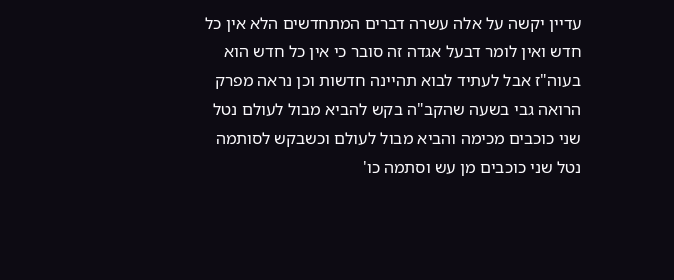עדיין יקשה על אלה עשרה דברים המתחדשים הלא אין כל חדש ואין לומר דבעל אגדה זה סובר כי אין כל חדש הוא בעוה"ז אבל לעתיד לבוא תהיינה חדשות וכן נראה מפרק הרואה גבי בשעה שהקב"ה בקש להביא מבול לעולם נטל שני כוכבים מכימה והביא מבול לעולם וכשבקש לסותמה נטל שני כוכבים מן עש וסתמה כו'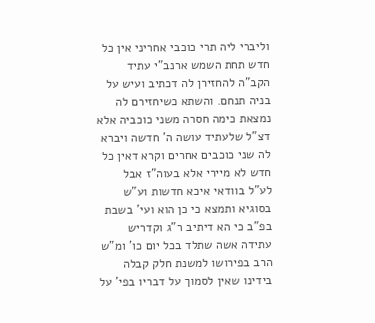וליברי ליה תרי כוכבי אחריני אין כל חדש תחת השמש ארנב"י עתיד הקב"ה להחזירן לה דכתיב ועיש על בניה תנחם. והשתא כשיחזירם לה נמצאת כימה חסרה משני כוכביה אלא דצ"ל שלעתיד עושה ה' חדשה ויברא לה שני כוכבים אחרים וקרא דאין כל חדש לא מיירי אלא בעוה"ז אבל לע"ל בוודאי איכא חדשות וע"ש בסוגיא ותמצא כי כן הוא ועי' בשבת בפ"ב כי הא דיתיב ר"ג וקדריש עתידה אשה שתלד בכל יום כו' ומ"ש הרב בפירושו למשנת חלק קבלה בידינו שאין לסמוך על דבריו בפי' על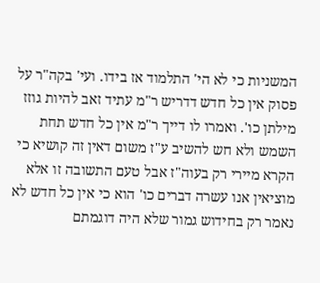המשניות כי לא הי' התלמוד אז בידו. ועי' בקה"ר על פסוק אין כל חדש דדריש ר"מ עתיד זאב להיות גוזז מילתן כו'. ואמרו לו דייך ר"מ אין כל חדש תחת השמש ולא חש להשיב ע"ז משום דאין זה קושיא כי הקרא מיירי רק בעוה"ז אבל טעם התשובה זו אלא מוציאין אנו עשרה דברים כו' הוא כי אין כל חדש לא נאמר רק בחידוש גמור שלא היה דוגמתם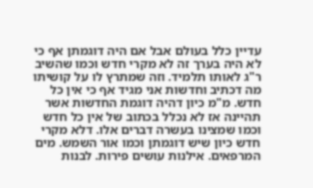עדיין כלל בעולם אבל אם היה דוגמתן אף כי לא היה בערך זה לא מקרי חדש וכמו שהשיב ר"ג לאותו תלמיד. וזה שמתרץ לו על קושיתו מה דכתיב וחדשות אני מגיד אף כי אין כל חדש. מ"מ כיון דהיה דוגמת החדשות אשר תהיינה אז לא נכלל בכתוב של אין כל חדש וכמו שמצינו בעשרה דברים אלו. דלא מקרי חדש כיון שיש דוגמתן וכמו אור השמש. מים המרפאים. אילנות עושים פירות. לבנות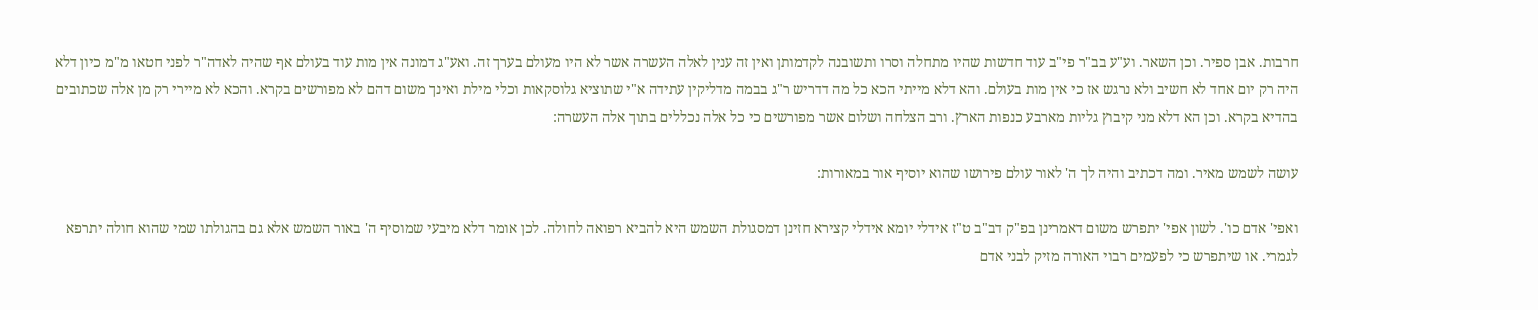חרבות. אבן ספיר. וכן השאר. וע"ע בב"ר פי"ב עוד חדשות שהיו מתחלה וסרו ותשובנה לקדמותן ואין זה ענין לאלה העשרה אשר לא היו מעולם בערך זה. ואע"ג דמונה אין מות עוד בעולם אף שהיה לאדה"ר לפני חטאו מ"מ כיון דלא היה רק יום אחד לא חשיב ולא נרגש אז כי אין מות בעולם. והא דלא מייתי הכא כל מה דדריש ר"ג בבמה מדליקין עתידה א"י שתוציא גלוסקאות וכלי מילת ואינך משום דהם לא מפורשים בקרא. והכא לא מיירי רק מן אלה שכתובים בהדיא בקרא. וכן הא דלא מני קיבוץ גליות מארבע כנפות הארץ. ורב הצלחה ושלום אשר מפורשים כי כל אלה נכללים בתוך אלה העשרה:

עושה לשמש מאיר. ומה דכתיב והיה לך ה' לאור עולם פירושו שהוא יוסיף אור במאורות:

ואפי' אדם כו'. לשון אפי' יתפרש משום דאמרינן בפ"ק דב"ב ט"ז אידלי יומא אידלי קצירא חזינן דמסגולת השמש היא להביא רפואה לחולה. לכן אומר דלא מיבעי שמוסיף ה' באור השמש אלא גם בהגולתו שמי שהוא חולה יתרפא לגמרי. או שיתפרש כי לפעמים רבוי האורה מזיק לבני אדם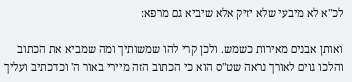לכ"א לא מיבעי שלא יזיק אלא שיביא גם מרפא:

ואותן אבנים מאירות כשמש. ולכן קרי להו שמשותיך ומה שמביא את הכתוב והלכו גוים לאורך נראה שט"ס הוא כי הכתוב הזה מיירי באור ה' וכדכתיב ועליך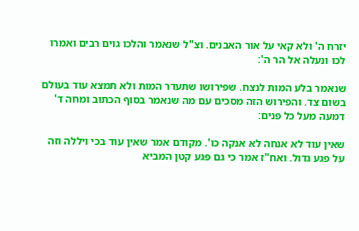יזרח ה' ולא קאי על אור האבנים. וצ"ל שנאמר והלכו גוים רבים ואמרו לכו ונעלה אל הר ה':

שנאמר בלע המות לנצח. שפירושו שתעדר המות ולא תמצא עוד בעולם בשום צד. והפירוש הזה מסכים עם מה שנאמר בסוף הכתוב ומחה ד' דמעה מעל כל פנים:

שאין עוד לא אנחה לא אנקה כו'. מקודם אמר שאין עוד בכי ויללה וזה על פגע גדול. ואח"ז אמר כי גם פגע קטן המביא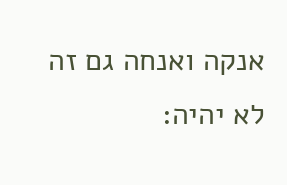אנקה ואנחה גם זה לא יהיה: